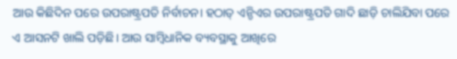ଆଉ କିଛିଦିନ ପରେ ଉପରାଷ୍ଟ୍ରପତି ନିର୍ବାଚନ। ହଠାତ୍ ଏନ୍ଡିଏର ଉପରାଷ୍ଟ୍ରପତି ଗାଦି ଛାଡ଼ି ଚାଲିଯିବା ପରେ ଏ ଆସନଟି ଖାଲି ପଡ଼ିଛି। ଆଉ ସାମ୍ବିଧାନିକ ବ୍ୟବସ୍ଥାକୁ ଆଖିରେ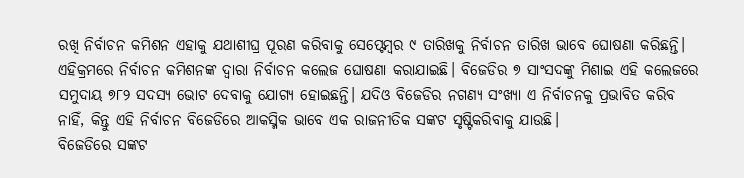ରଖି ନିର୍ବାଚନ କମିଶନ ଏହାକୁ ଯଥାଶୀଘ୍ର ପୂରଣ କରିବାକୁ ସେପ୍ଟେମ୍ବର ୯ ତାରିଖକୁ ନିର୍ବାଚନ ତାରିଖ ଭାବେ ଘୋଷଣା କରିଛନ୍ତି। ଏହିକ୍ରମରେ ନିର୍ବାଚନ କମିଶନଙ୍କ ଦ୍ୱାରା ନିର୍ବାଚନ କଲେଜ ଘୋଷଣା କରାଯାଇଛି। ବିଜେଡିର ୭ ସାଂସଦଙ୍କୁ ମିଶାଇ ଏହି କଲେଜରେ ସମୁଦାୟ ୭୮୨ ସଦସ୍ୟ ଭୋଟ ଦେବାକୁ ଯୋଗ୍ୟ ହୋଇଛନ୍ତି। ଯଦିଓ ବିଜେଡିର ନଗଣ୍ୟ ସଂଖ୍ୟା ଏ ନିର୍ବାଚନକୁ ପ୍ରଭାବିତ କରିବ ନାହିଁ, କିନ୍ତୁ ଏହି ନିର୍ବାଚନ ବିଜେଡିରେ ଆକସ୍ମିକ ଭାବେ ଏକ ରାଜନୀତିକ ସଙ୍କଟ ସୃଷ୍ଟିକରିବାକୁ ଯାଉଛି।
ବିଜେଡିରେ ସଙ୍କଟ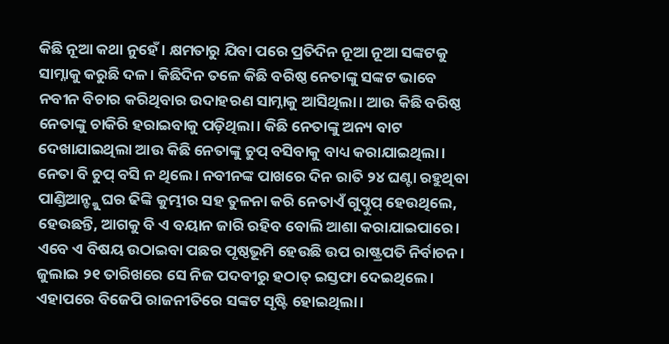କିଛି ନୂଆ କଥା ନୁହେଁ। କ୍ଷମତାରୁ ଯିବା ପରେ ପ୍ରତିଦିନ ନୂଆ ନୂଆ ସଙ୍କଟକୁ ସାମ୍ନାକୁ କରୁଛି ଦଳ। କିଛିଦିନ ତଳେ କିଛି ବରିଷ୍ଠ ନେତାଙ୍କୁ ସଙ୍କଟ ଭାବେ ନବୀନ ବିଚାର କରିଥିବାର ଉଦାହରଣ ସାମ୍ନାକୁ ଆସିଥିଲା। ଆଉ କିଛି ବରିଷ୍ଠ ନେତାଙ୍କୁ ଚାକିରି ହରାଇବାକୁ ପଡ଼ିଥିଲା। କିଛି ନେତାଙ୍କୁ ଅନ୍ୟ ବାଟ ଦେଖାଯାଇଥିଲା ଆଉ କିଛି ନେତାଙ୍କୁ ଚୁପ୍ ବସିବାକୁ ବାଧ୍ୟ କରାଯାଇଥିଲା। ନେତା ବି ଚୁପ୍ ବସି ନ ଥିଲେ। ନବୀନଙ୍କ ପାଖରେ ଦିନ ରାତି ୨୪ ଘଣ୍ଟା ରହୁଥିବା ପାଣ୍ଡିଆନ୍ଙ୍କୁ ଘର ଢିଙ୍କି କୁମ୍ଭୀର ସହ ତୁଳନା କରି ନେତାଏଁ ଗୁପ୍ଚୁପ୍ ହେଉଥିଲେ, ହେଉଛନ୍ତି, ଆଗକୁ ବି ଏ ବୟାନ ଜାରି ରହିବ ବୋଲି ଆଶା କରାଯାଇପାରେ।
ଏବେ ଏ ବିଷୟ ଉଠାଇବା ପଛର ପୃଷ୍ଠଭୂମି ହେଉଛି ଉପ ରାଷ୍ଟ୍ରପତି ନିର୍ବାଚନ। ଜୁଲାଇ ୨୧ ତାରିଖରେ ସେ ନିଜ ପଦବୀରୁ ହଠାତ୍ ଇସ୍ତଫା ଦେଇଥିଲେ। ଏହାପରେ ବିଜେପି ରାଜନୀତିରେ ସଙ୍କଟ ସୃଷ୍ଟି ହୋଇଥିଲା।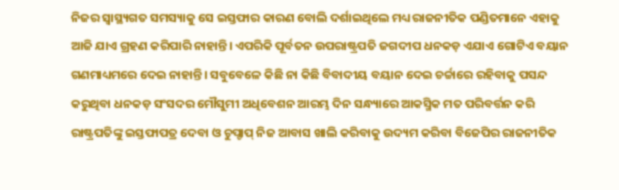ନିଜର ସ୍ୱାସ୍ଥ୍ୟଗତ ସମସ୍ୟାକୁ ସେ ଇସ୍ତଫାର କାରଣ ବୋଲି ଦର୍ଶାଇଥିଲେ ମଧ୍ୟ ରାଜନୀତିକ ପଣ୍ଡିତମାନେ ଏହାକୁ ଆଜି ଯାଏ ଗ୍ରହଣ କରିପାରି ନାହାନ୍ତି। ଏପରିକି ପୂର୍ବତନ ଉପରାଷ୍ଟ୍ରପତି ଜଗଦୀପ ଧନକଡ଼ ଏଯାଏ ଗୋଟିଏ ବୟାନ ଗଣମାଧ୍ୟମରେ ଦେଇ ନାହାନ୍ତି। ସବୁବେଳେ କିଛି ନା କିଛି ବିବାଦୀୟ ବୟାନ ଦେଇ ଚର୍ଚ୍ଚାରେ ରହିବାକୁ ପସନ୍ଦ କରୁଥିବା ଧନକଡ଼ ସଂସଦର ମୌସୁମୀ ଅଧିବେଶନ ଆରମ୍ଭ ଦିନ ସନ୍ଧ୍ୟାରେ ଆକସ୍ମିକ ମତ ପରିବର୍ତ୍ତନ କରି ରାଷ୍ଟ୍ରପତିଙ୍କୁ ଇସ୍ତଫାପତ୍ର ଦେବା ଓ ଚୁପ୍ଚାପ୍ ନିଜ ଆବାସ ଖାଲି କରିବାକୁ ଉଦ୍ୟମ କରିବା ବିଜେପିର ରାଜନୀତିକ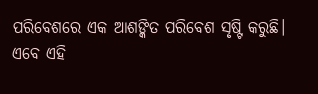ପରିବେଶରେ ଏକ ଆଶଙ୍କିତ ପରିବେଶ ସୃଷ୍ଟି କରୁଛି।
ଏବେ ଏହି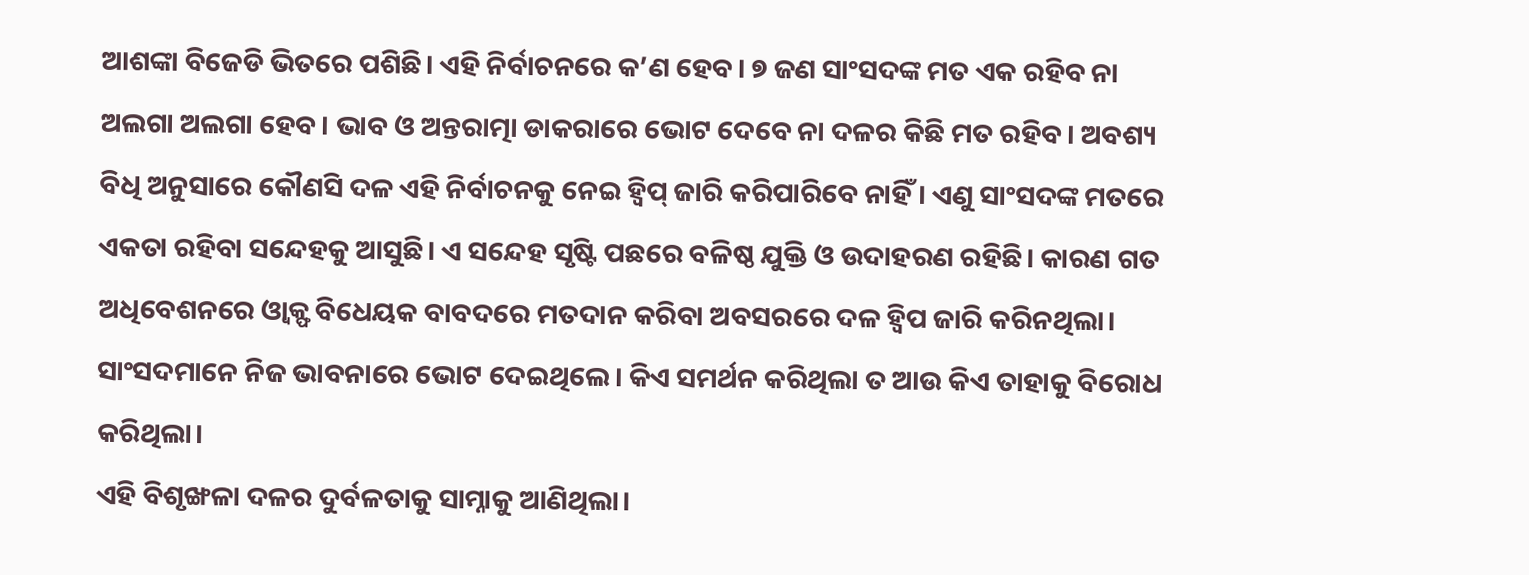ଆଶଙ୍କା ବିଜେଡି ଭିତରେ ପଶିଛି। ଏହି ନିର୍ବାଚନରେ କ’ଣ ହେବ। ୭ ଜଣ ସାଂସଦଙ୍କ ମତ ଏକ ରହିବ ନା ଅଲଗା ଅଲଗା ହେବ। ଭାବ ଓ ଅନ୍ତରାତ୍ମା ଡାକରାରେ ଭୋଟ ଦେବେ ନା ଦଳର କିଛି ମତ ରହିବ। ଅବଶ୍ୟ ବିଧି ଅନୁସାରେ କୌଣସି ଦଳ ଏହି ନିର୍ବାଚନକୁ ନେଇ ହ୍ୱିପ୍ ଜାରି କରିପାରିବେ ନାହିଁ। ଏଣୁ ସାଂସଦଙ୍କ ମତରେ ଏକତା ରହିବା ସନ୍ଦେହକୁ ଆସୁଛି। ଏ ସନ୍ଦେହ ସୃଷ୍ଟି ପଛରେ ବଳିଷ୍ଠ ଯୁକ୍ତି ଓ ଉଦାହରଣ ରହିଛି। କାରଣ ଗତ ଅଧିବେଶନରେ ଓ୍ୱାକ୍ଫ ବିଧେୟକ ବାବଦରେ ମତଦାନ କରିବା ଅବସରରେ ଦଳ ହ୍ୱିପ ଜାରି କରିନଥିଲା। ସାଂସଦମାନେ ନିଜ ଭାବନାରେ ଭୋଟ ଦେଇଥିଲେ। କିଏ ସମର୍ଥନ କରିଥିଲା ତ ଆଉ କିଏ ତାହାକୁ ବିରୋଧ କରିଥିଲା।
ଏହି ବିଶୃଙ୍ଖଳା ଦଳର ଦୁର୍ବଳତାକୁ ସାମ୍ନାକୁ ଆଣିଥିଲା।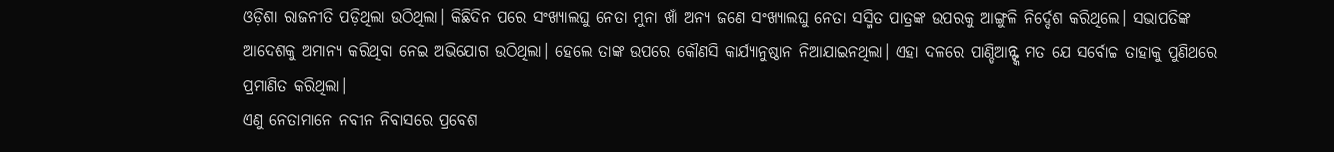ଓଡ଼ିଶା ରାଜନୀତି ପଡ଼ିଥିଲା ଉଠିଥିଲା। କିଛିଦିନ ପରେ ସଂଖ୍ୟାଲଘୁ ନେତା ମୁନା ଖାଁ ଅନ୍ୟ ଜଣେ ସଂଖ୍ୟାଲଘୁ ନେତା ସସ୍ମିତ ପାତ୍ରଙ୍କ ଉପରକୁ ଆଙ୍ଗୁଳି ନିର୍ଦ୍ଦେଶ କରିଥିଲେ। ସଭାପତିଙ୍କ ଆଦେଶକୁ ଅମାନ୍ୟ କରିଥିବା ନେଇ ଅଭିଯୋଗ ଉଠିଥିଲା। ହେଲେ ତାଙ୍କ ଉପରେ କୌଣସି କାର୍ଯ୍ୟାନୁଷ୍ଠାନ ନିଆଯାଇନଥିଲା। ଏହା ଦଳରେ ପାଣ୍ଡିଆନ୍ଙ୍କ ମତ ଯେ ସର୍ବୋଚ୍ଚ ତାହାକୁ ପୁଣିଥରେ ପ୍ରମାଣିତ କରିଥିଲା।
ଏଣୁ ନେତାମାନେ ନବୀନ ନିବାସରେ ପ୍ରବେଶ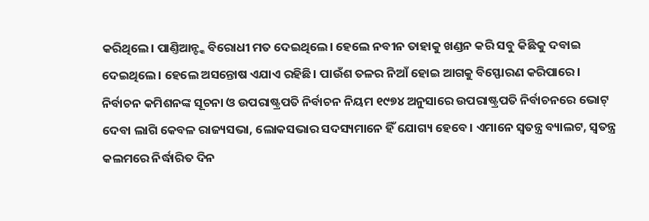କରିଥିଲେ। ପାଣ୍ତିଆନ୍ଙ୍କ ବିରୋଧୀ ମତ ଦେଇଥିଲେ। ହେଲେ ନବୀନ ତାହାକୁ ଖଣ୍ଡନ କରି ସବୁ କିଛିକୁ ଦବାଇ ଦେଇଥିଲେ। ହେଲେ ଅସନ୍ତୋଷ ଏଯାଏ ରହିଛି। ପାଉଁଶ ତଳର ନିଆଁ ହୋଇ ଆଗକୁ ବିସ୍ଫୋରଣ କରିପାରେ।
ନିର୍ବାଚନ କମିଶନଙ୍କ ସୂଚନା ଓ ଉପରାଷ୍ଟ୍ରପତି ନିର୍ବାଚନ ନିୟମ ୧୯୭୪ ଅନୁସାରେ ଉପରାଷ୍ଟ୍ରପତି ନିର୍ବାଚନରେ ଭୋଟ୍ ଦେବା ଲାଗି କେବଳ ରାଜ୍ୟସଭା, ଲୋକସଭାର ସଦସ୍ୟମାନେ ହିଁ ଯୋଗ୍ୟ ହେବେ। ଏମାନେ ସ୍ୱତନ୍ତ୍ର ବ୍ୟାଲଟ, ସ୍ୱତନ୍ତ୍ର କଲମରେ ନିର୍ଦ୍ଧାରିତ ଦିନ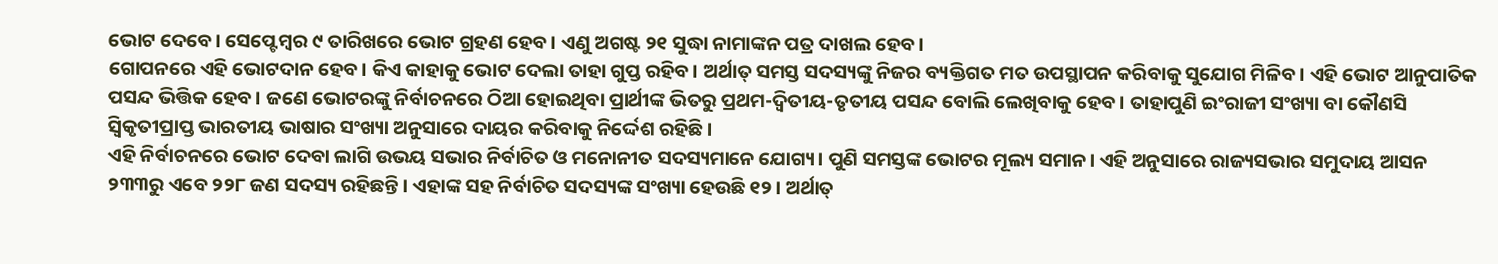ଭୋଟ ଦେବେ। ସେପ୍ଟେମ୍ବର ୯ ତାରିଖରେ ଭୋଟ ଗ୍ରହଣ ହେବ। ଏଣୁ ଅଗଷ୍ଟ ୨୧ ସୁଦ୍ଧା ନାମାଙ୍କନ ପତ୍ର ଦାଖଲ ହେବ।
ଗୋପନରେ ଏହି ଭୋଟଦାନ ହେବ। କିଏ କାହାକୁ ଭୋଟ ଦେଲା ତାହା ଗୁପ୍ତ ରହିବ। ଅର୍ଥାତ୍ ସମସ୍ତ ସଦସ୍ୟଙ୍କୁ ନିଜର ବ୍ୟକ୍ତିଗତ ମତ ଉପସ୍ଥାପନ କରିବାକୁ ସୁଯୋଗ ମିଳିବ। ଏହି ଭୋଟ ଆନୁପାତିକ ପସନ୍ଦ ଭିତ୍ତିକ ହେବ। ଜଣେ ଭୋଟରଙ୍କୁ ନିର୍ବାଚନରେ ଠିଆ ହୋଇଥିବା ପ୍ରାର୍ଥୀଙ୍କ ଭିତରୁ ପ୍ରଥମ-ଦ୍ୱିତୀୟ-ତୃତୀୟ ପସନ୍ଦ ବୋଲି ଲେଖିବାକୁ ହେବ। ତାହାପୁଣି ଇଂରାଜୀ ସଂଖ୍ୟା ବା କୌଣସି ସ୍ୱିକୃତୀପ୍ରାପ୍ତ ଭାରତୀୟ ଭାଷାର ସଂଖ୍ୟା ଅନୁସାରେ ଦାୟର କରିବାକୁ ନିର୍ଦ୍ଦେଶ ରହିଛି।
ଏହି ନିର୍ବାଚନରେ ଭୋଟ ଦେବା ଲାଗି ଉଭୟ ସଭାର ନିର୍ବାଚିତ ଓ ମନୋନୀତ ସଦସ୍ୟମାନେ ଯୋଗ୍ୟ। ପୁଣି ସମସ୍ତଙ୍କ ଭୋଟର ମୂଲ୍ୟ ସମାନ। ଏହି ଅନୁସାରେ ରାଜ୍ୟସଭାର ସମୁଦାୟ ଆସନ ୨୩୩ରୁ ଏବେ ୨୨୮ ଜଣ ସଦସ୍ୟ ରହିଛନ୍ତି। ଏହାଙ୍କ ସହ ନିର୍ବାଚିତ ସଦସ୍ୟଙ୍କ ସଂଖ୍ୟା ହେଉଛି ୧୨। ଅର୍ଥାତ୍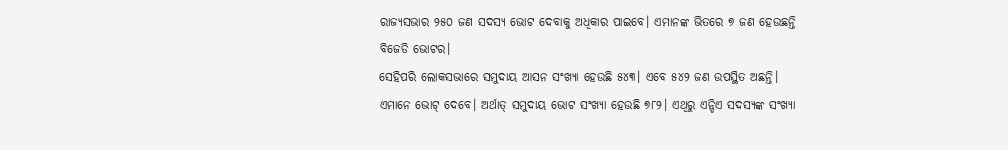ରାଜ୍ୟସଭାର ୨୫୦ ଜଣ ସଦସ୍ୟ ଭୋଟ ଦେବାକୁ ଅଧିକାର ପାଇବେ। ଏମାନଙ୍କ ଭିତରେ ୭ ଜଣ ହେଉଛନ୍ତି ବିଜେଡି ଭୋଟର।
ସେହିପରି ଲୋକସଭାରେ ସମୁଦାୟ ଆସନ ସଂଖ୍ୟା ହେଉଛି ୫୪୩। ଏବେ ୫୪୨ ଜଣ ଉପସ୍ଥିତ ଅଛନ୍ତି। ଏମାନେ ଭୋଟ୍ ଦେବେ। ଅର୍ଥାତ୍ ସମୁଦାୟ ଭୋଟ ସଂଖ୍ୟା ହେଉଛି ୭୮୨। ଏଥିରୁ ଏନ୍ଡିଏ ସଦସ୍ୟଙ୍କ ସଂଖ୍ୟା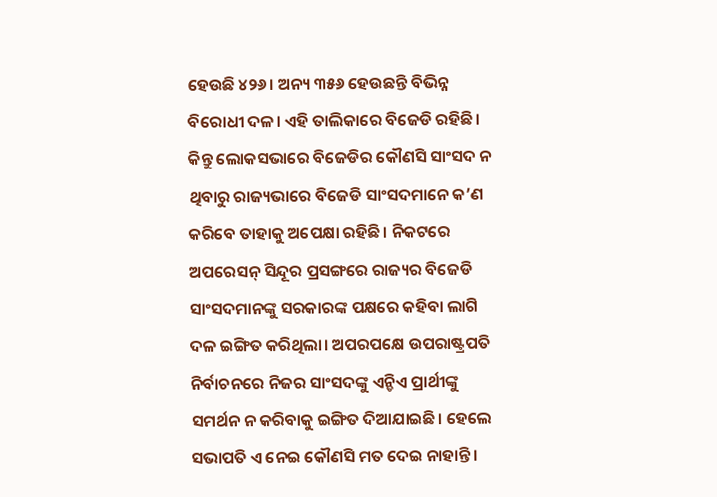ହେଉଛି ୪୨୬। ଅନ୍ୟ ୩୫୬ ହେଉଛନ୍ତି ବିଭିନ୍ନ ବିରୋଧୀ ଦଳ। ଏହି ତାଲିକାରେ ବିଜେଡି ରହିଛି।
କିନ୍ତୁ ଲୋକସଭାରେ ବିଜେଡିର କୌଣସି ସାଂସଦ ନ ଥିବାରୁ ରାଜ୍ୟଭାରେ ବିଜେଡି ସାଂସଦମାନେ କ’ଣ କରିବେ ତାହାକୁ ଅପେକ୍ଷା ରହିଛି। ନିକଟରେ ଅପରେସନ୍ ସିନ୍ଦୂର ପ୍ରସଙ୍ଗରେ ରାଜ୍ୟର ବିଜେଡି ସାଂସଦମାନଙ୍କୁ ସରକାରଙ୍କ ପକ୍ଷରେ କହିବା ଲାଗି ଦଳ ଇଙ୍ଗିତ କରିଥିଲା। ଅପରପକ୍ଷେ ଉପରାଷ୍ଟ୍ରପତି ନିର୍ବାଚନରେ ନିଜର ସାଂସଦଙ୍କୁ ଏନ୍ଡିଏ ପ୍ରାର୍ଥୀଙ୍କୁ ସମର୍ଥନ ନ କରିବାକୁ ଇଙ୍ଗିତ ଦିଆଯାଇଛି। ହେଲେ ସଭାପତି ଏ ନେଇ କୌଣସି ମତ ଦେଇ ନାହାନ୍ତି।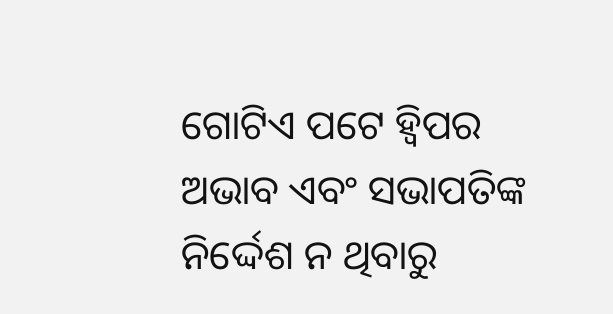ଗୋଟିଏ ପଟେ ହ୍ୱିପର ଅଭାବ ଏବଂ ସଭାପତିଙ୍କ ନିର୍ଦ୍ଦେଶ ନ ଥିବାରୁ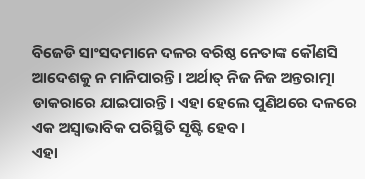ବିଜେଡି ସାଂସଦମାନେ ଦଳର ବରିଷ୍ଠ ନେତାଙ୍କ କୌଣସି ଆଦେଶକୁ ନ ମାନିପାରନ୍ତି। ଅର୍ଥାତ୍ ନିଜ ନିଜ ଅନ୍ତରାତ୍ମା ଡାକରାରେ ଯାଇପାରନ୍ତି। ଏହା ହେଲେ ପୁଣିଥରେ ଦଳରେ ଏକ ଅସ୍ୱାଭାବିକ ପରିସ୍ଥିତି ସୃଷ୍ଟି ହେବ।
ଏହା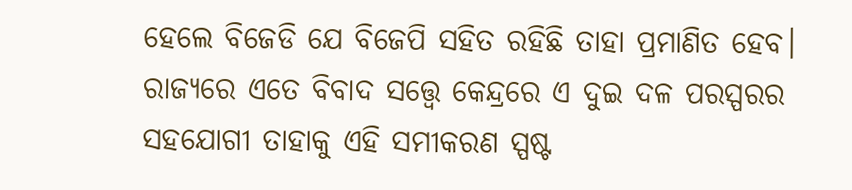ହେଲେ ବିଜେଡି ଯେ ବିଜେପି ସହିତ ରହିଛି ତାହା ପ୍ରମାଣିତ ହେବ। ରାଜ୍ୟରେ ଏତେ ବିବାଦ ସତ୍ତ୍ୱେ କେନ୍ଦ୍ରରେ ଏ ଦୁଇ ଦଳ ପରସ୍ପରର ସହଯୋଗୀ ତାହାକୁ ଏହି ସମୀକରଣ ସ୍ପଷ୍ଟ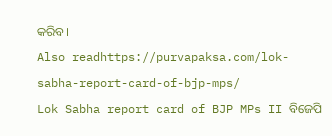କରିବ।
Also readhttps://purvapaksa.com/lok-sabha-report-card-of-bjp-mps/
Lok Sabha report card of BJP MPs II ବିଜେପି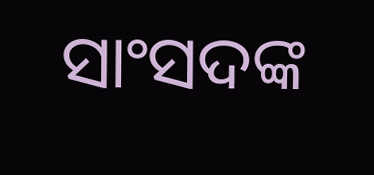ସାଂସଦଙ୍କ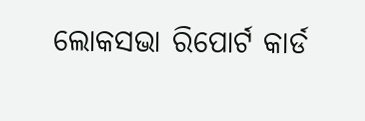ଲୋକସଭା ରିପୋର୍ଟ କାର୍ଡ